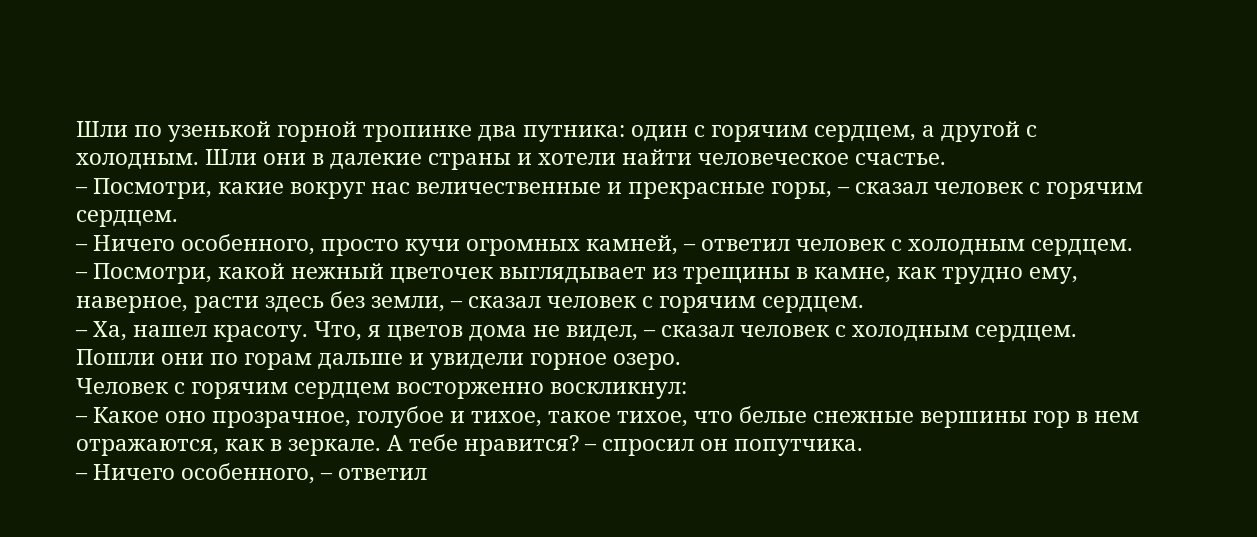Шли по узенькой горной тропинке два путника: один с горячим сердцем, а другой с холодным. Шли они в далекие страны и хотели найти человеческое счастье.
– Посмотри, какие вокруг нас величественные и прекрасные горы, – сказал человек с горячим сердцем.
– Ничего особенного, просто кучи огромных камней, – ответил человек с холодным сердцем.
– Посмотри, какой нежный цветочек выглядывает из трещины в камне, как трудно ему, наверное, расти здесь без земли, – сказал человек с горячим сердцем.
– Ха, нашел красоту. Что, я цветов дома не видел, – сказал человек с холодным сердцем.
Пошли они по горам дальше и увидели горное озеро.
Человек с горячим сердцем восторженно воскликнул:
– Какое оно прозрачное, голубое и тихое, такое тихое, что белые снежные вершины гор в нем отражаются, как в зеркале. А тебе нравится? – спросил он попутчика.
– Ничего особенного, – ответил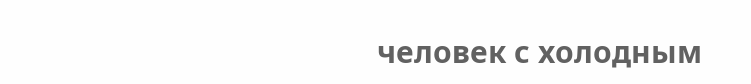человек с холодным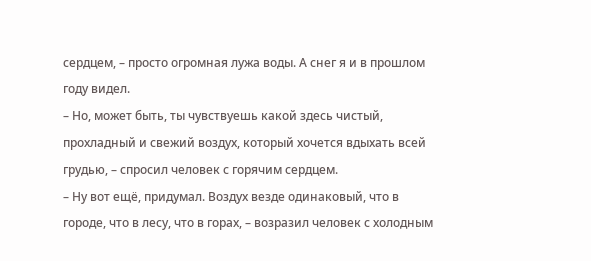сердцем, – просто огромная лужа воды. А снег я и в прошлом году видел.
– Но, может быть, ты чувствуешь какой здесь чистый, прохладный и свежий воздух, который хочется вдыхать всей грудью, – спросил человек с горячим сердцем.
– Ну вот ещё, придумал. Воздух везде одинаковый, что в городе, что в лесу, что в горах, – возразил человек с холодным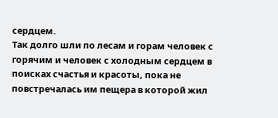сердцем.
Так долго шли по лесам и горам человек с горячим и человек с холодным сердцем в поисках счастья и красоты, пока не повстречалась им пещера в которой жил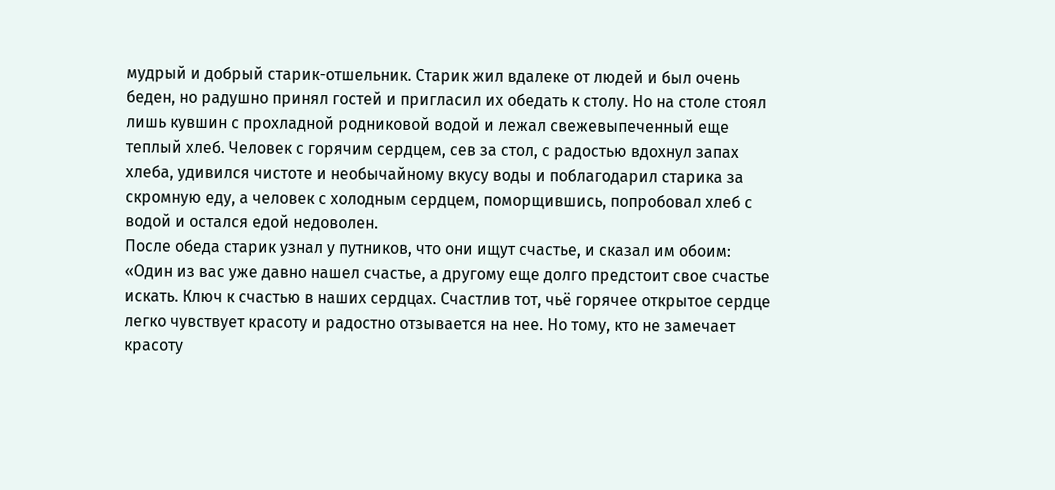мудрый и добрый старик-отшельник. Старик жил вдалеке от людей и был очень беден, но радушно принял гостей и пригласил их обедать к столу. Но на столе стоял лишь кувшин с прохладной родниковой водой и лежал свежевыпеченный еще теплый хлеб. Человек с горячим сердцем, сев за стол, с радостью вдохнул запах хлеба, удивился чистоте и необычайному вкусу воды и поблагодарил старика за скромную еду, а человек с холодным сердцем, поморщившись, попробовал хлеб с водой и остался едой недоволен.
После обеда старик узнал у путников, что они ищут счастье, и сказал им обоим: «Один из вас уже давно нашел счастье, а другому еще долго предстоит свое счастье искать. Ключ к счастью в наших сердцах. Счастлив тот, чьё горячее открытое сердце легко чувствует красоту и радостно отзывается на нее. Но тому, кто не замечает красоту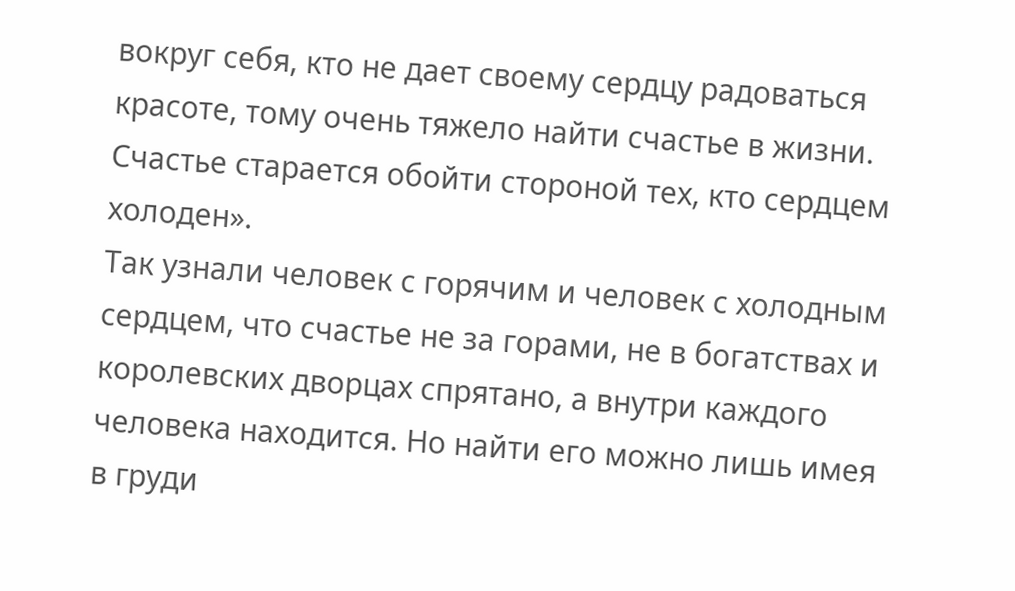вокруг себя, кто не дает своему сердцу радоваться красоте, тому очень тяжело найти счастье в жизни. Счастье старается обойти стороной тех, кто сердцем холоден».
Так узнали человек с горячим и человек с холодным сердцем, что счастье не за горами, не в богатствах и королевских дворцах спрятано, а внутри каждого человека находится. Но найти его можно лишь имея в груди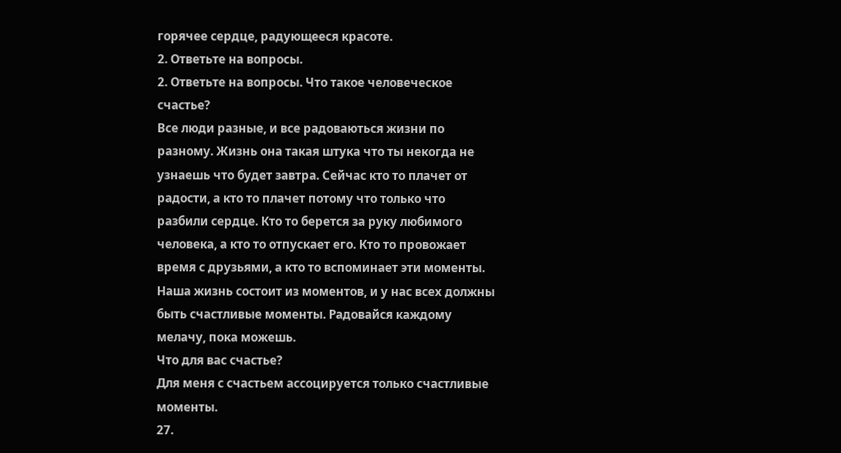горячее сердце, радующееся красоте.
2. Ответьте на вопросы.
2. Ответьте на вопросы. Что такое человеческое счастье?
Все люди разные, и все радоваються жизни по разному. Жизнь она такая штука что ты некогда не узнаешь что будет завтра. Сейчас кто то плачет от радости, а кто то плачет потому что только что разбили сердце. Кто то берется за руку любимого человека, а кто то отпускает его. Кто то провожает время с друзьями, а кто то вспоминает эти моменты. Наша жизнь состоит из моментов, и у нас всех должны быть счастливые моменты. Радовайся каждому мелачу, пока можешь.
Что для вас счастье?
Для меня с счастьем ассоцируется только счастливые моменты.
27.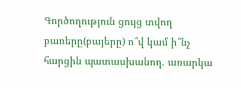Գործողություն ցույց տվող բառերը(բայերը) ո՞վ կամ ի՞նչ հարցին պատասխանող. առարկա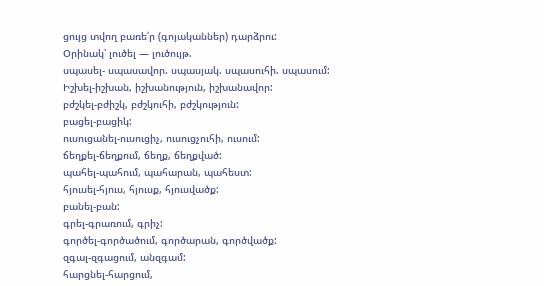ցույց տվող բառե՛ր (գոյականներ) դարձրու:
Օրինակ՝ լուծել — լուծույթ.
սպասել- սպասավոր. սպասյակ. սպասուհի. սպասում:
Իշխել-իշխան, իշխանություն, իշխանավոր:
բժշկել-բժիշկ, բժշկուհի, բժշկություն:
բացել-բացիկ:
ուսուցանել-ուսուցիչ, ուսուցչուհի, ուսում:
ճեղքել-ճեղքում, ճեղք, ճեղքված:
պահել-պահում, պահարան, պահեստ:
հյուսել-հյուս, հյուսք, հյուսվածք:
բանել-բան:
գրել-գրառում, գրիչ:
գործել-գործածում, գործարան, գործվածք:
զգալ-զգացում, անզգամ:
հարցնել-հարցում,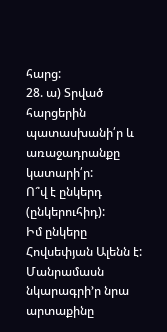հարց:
28. ա) Տրված հարցերին պատասխանի՛ր և առաջադրանքը կատարի՛ր:
Ո՞վ է ընկերդ (ընկերուհիդ):
Իմ ընկերը Հովսեփյան Ալենն է:
Մանրամասն նկարագրի’ր նրա արտաքինը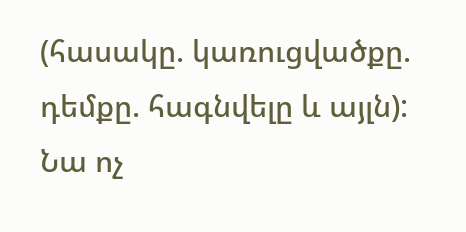(հասակը. կառուցվածքը. դեմքը. հագնվելը և այլն):
Նա ոչ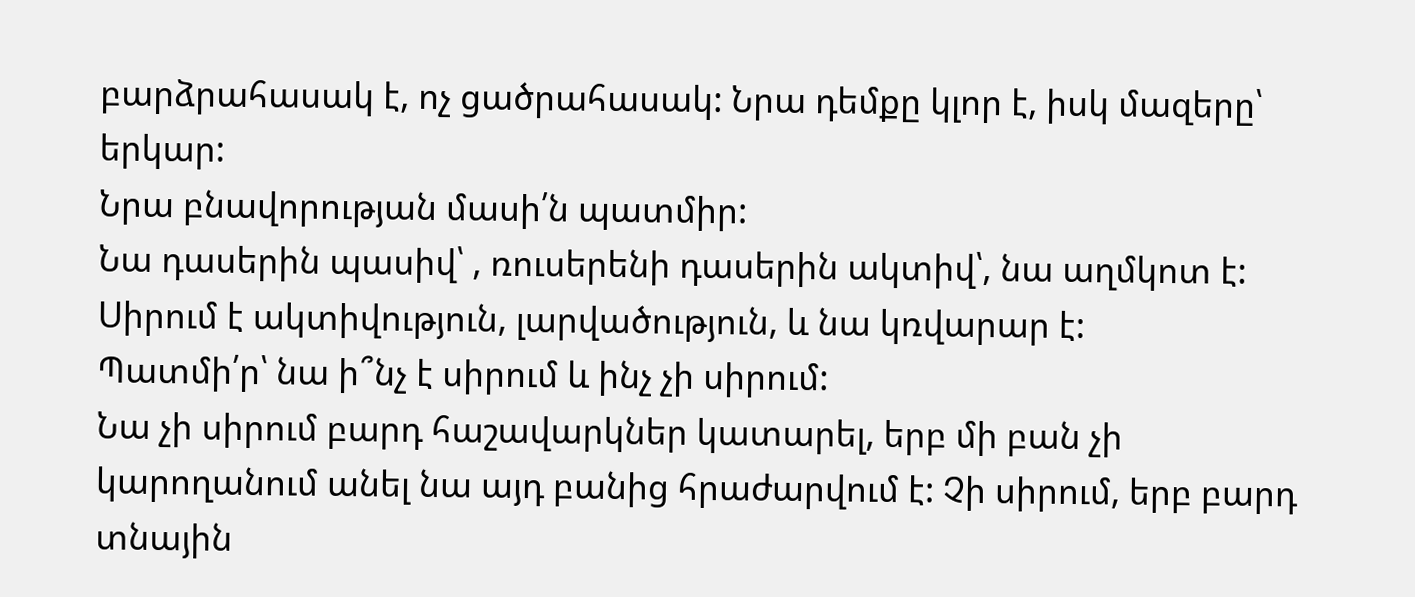բարձրահասակ է, ոչ ցածրահասակ: Նրա դեմքը կլոր է, իսկ մազերը՝ երկար:
Նրա բնավորության մասի՛ն պատմիր:
Նա դասերին պասիվ՝ , ռուսերենի դասերին ակտիվ՝, նա աղմկոտ է: Սիրում է ակտիվություն, լարվածություն, և նա կռվարար է:
Պատմի՛ր՝ նա ի՞նչ է սիրում և ինչ չի սիրում:
Նա չի սիրում բարդ հաշավարկներ կատարել, երբ մի բան չի կարողանում անել նա այդ բանից հրաժարվում է: Չի սիրում, երբ բարդ տնային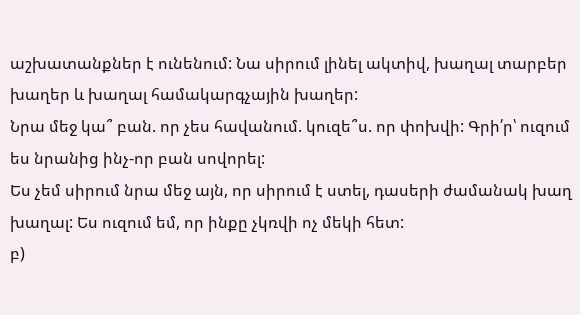աշխատանքներ է ունենում: Նա սիրում լինել ակտիվ, խաղալ տարբեր խաղեր և խաղալ համակարգչային խաղեր:
Նրա մեջ կա՞ բան. որ չես հավանում. կուզե՞ս. որ փոխվի: Գրի՛ր՝ ուզում ես նրանից ինչ-որ բան սովորել:
Ես չեմ սիրում նրա մեջ այն, որ սիրում է ստել, դասերի ժամանակ խաղ խաղալ: Ես ուզում եմ, որ ինքը չկռվի ոչ մեկի հետ:
բ)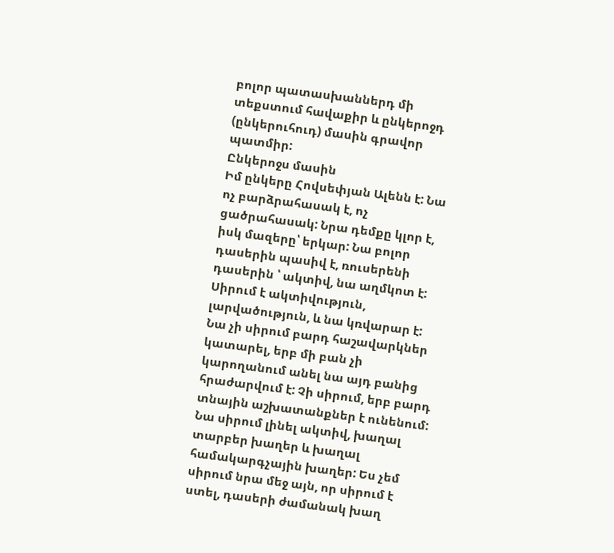բոլոր պատասխաններդ մի տեքստում հավաքիր և ընկերոջդ (ընկերուհուդ) մասին գրավոր պատմիր:
Ընկերոջս մասին
Իմ ընկերը Հովսեփյան Ալենն է: Նա ոչ բարձրահասակ է, ոչ ցածրահասակ: Նրա դեմքը կլոր է, իսկ մազերը՝ երկար: Նա բոլոր դասերին պասիվ է, ռուսերենի դասերին ՝ ակտիվ, նա աղմկոտ է: Սիրում է ակտիվություն, լարվածություն, և նա կռվարար է: Նա չի սիրում բարդ հաշավարկներ կատարել, երբ մի բան չի կարողանում անել նա այդ բանից հրաժարվում է: Չի սիրում, երբ բարդ տնային աշխատանքներ է ունենում: Նա սիրում լինել ակտիվ, խաղալ տարբեր խաղեր և խաղալ համակարգչային խաղեր: Ես չեմ սիրում նրա մեջ այն, որ սիրում է ստել, դասերի ժամանակ խաղ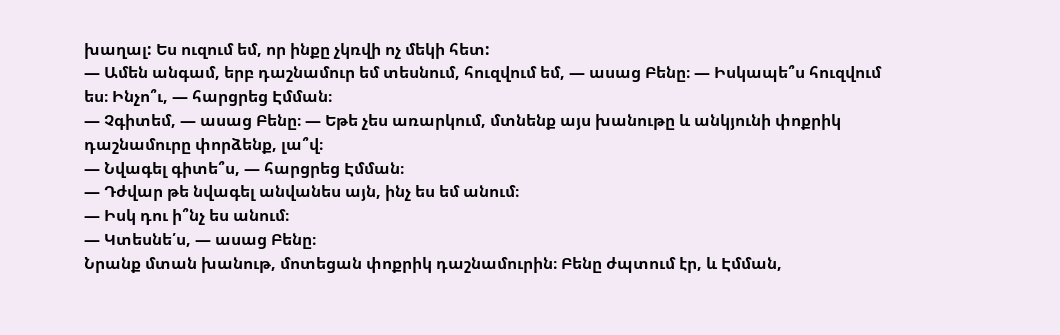խաղալ: Ես ուզում եմ, որ ինքը չկռվի ոչ մեկի հետ:
― Ամեն անգամ, երբ դաշնամուր եմ տեսնում, հուզվում եմ, ― ասաց Բենը։ ― Իսկապե՞ս հուզվում ես։ Ինչո՞ւ, ― հարցրեց Էմման։
― Չգիտեմ, ― ասաց Բենը։ ― Եթե չես առարկում, մտնենք այս խանութը և անկյունի փոքրիկ դաշնամուրը փորձենք, լա՞վ։
― Նվագել գիտե՞ս, ― հարցրեց Էմման։
― Դժվար թե նվագել անվանես այն, ինչ ես եմ անում։
― Իսկ դու ի՞նչ ես անում։
― Կտեսնե՛ս, ― ասաց Բենը։
Նրանք մտան խանութ, մոտեցան փոքրիկ դաշնամուրին։ Բենը ժպտում էր, և Էմման,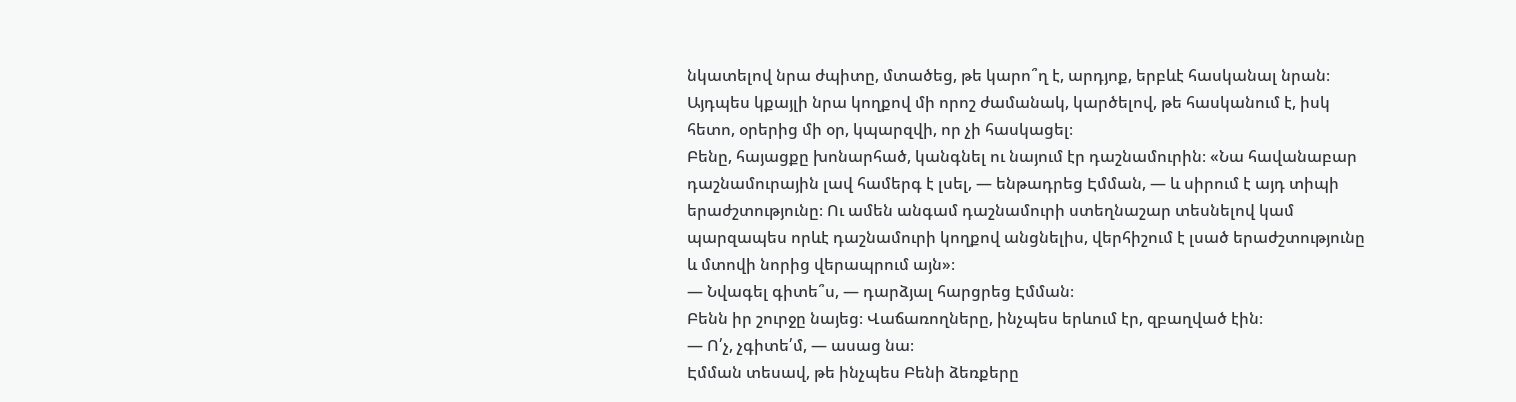նկատելով նրա ժպիտը, մտածեց, թե կարո՞ղ է, արդյոք, երբևէ հասկանալ նրան։ Այդպես կքայլի նրա կողքով մի որոշ ժամանակ, կարծելով, թե հասկանում է, իսկ հետո, օրերից մի օր, կպարզվի, որ չի հասկացել։
Բենը, հայացքը խոնարհած, կանգնել ու նայում էր դաշնամուրին։ «Նա հավանաբար դաշնամուրային լավ համերգ է լսել, ― ենթադրեց Էմման, ― և սիրում է այդ տիպի երաժշտությունը։ Ու ամեն անգամ դաշնամուրի ստեղնաշար տեսնելով կամ պարզապես որևէ դաշնամուրի կողքով անցնելիս, վերհիշում է լսած երաժշտությունը և մտովի նորից վերապրում այն»։
― Նվագել գիտե՞ս, ― դարձյալ հարցրեց Էմման։
Բենն իր շուրջը նայեց։ Վաճառողները, ինչպես երևում էր, զբաղված էին։
― Ո՛չ, չգիտե՛մ, ― ասաց նա։
Էմման տեսավ, թե ինչպես Բենի ձեռքերը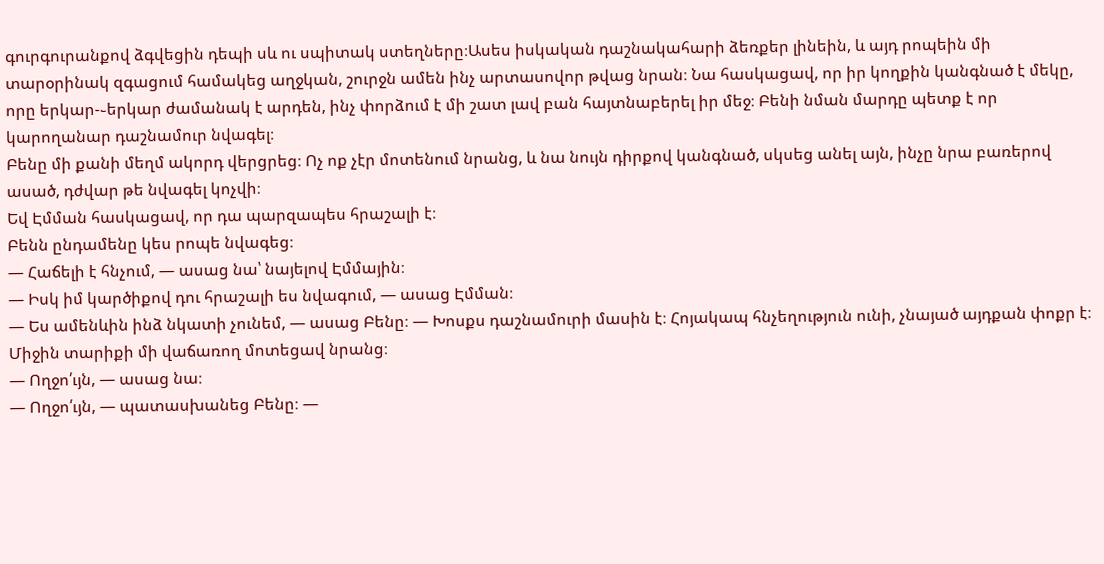գուրգուրանքով ձգվեցին դեպի սև ու սպիտակ ստեղները։Ասես իսկական դաշնակահարի ձեռքեր լինեին, և այդ րոպեին մի տարօրինակ զգացում համակեց աղջկան, շուրջն ամեն ինչ արտասովոր թվաց նրան։ Նա հասկացավ, որ իր կողքին կանգնած է մեկը, որը երկար-֊երկար ժամանակ է արդեն, ինչ փորձում է մի շատ լավ բան հայտնաբերել իր մեջ։ Բենի նման մարդը պետք է որ կարողանար դաշնամուր նվագել։
Բենը մի քանի մեղմ ակորդ վերցրեց։ Ոչ ոք չէր մոտենում նրանց, և նա նույն դիրքով կանգնած, սկսեց անել այն, ինչը նրա բառերով ասած, դժվար թե նվագել կոչվի։
Եվ Էմման հասկացավ, որ դա պարզապես հրաշալի է։
Բենն ընդամենը կես րոպե նվագեց։
― Հաճելի է հնչում, ― ասաց նա՝ նայելով Էմմային։
― Իսկ իմ կարծիքով դու հրաշալի ես նվագում, ― ասաց Էմման։
― Ես ամենևին ինձ նկատի չունեմ, ― ասաց Բենը։ ― Խոսքս դաշնամուրի մասին է։ Հոյակապ հնչեղություն ունի, չնայած այդքան փոքր է։
Միջին տարիքի մի վաճառող մոտեցավ նրանց։
― Ողջո՛ւյն, ― ասաց նա։
― Ողջո՛ւյն, ― պատասխանեց Բենը։ ―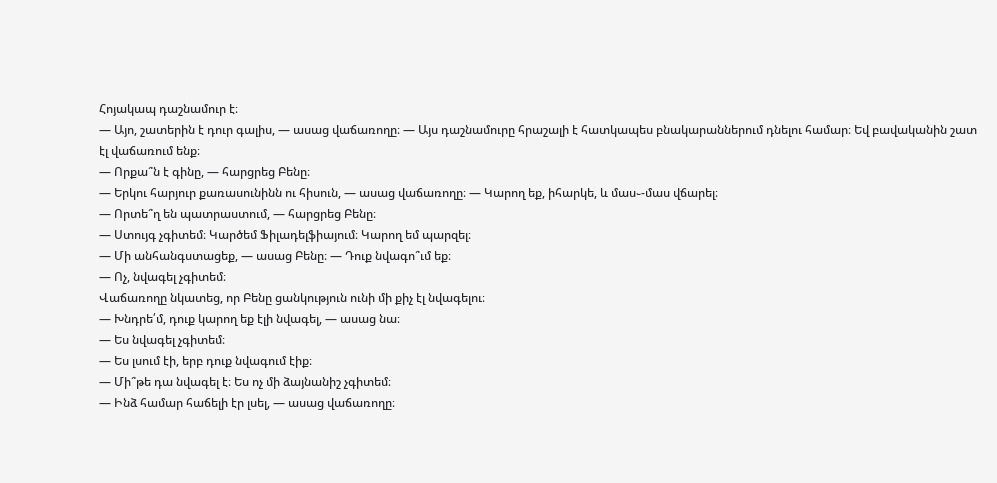Հոյակապ դաշնամուր է։
― Այո, շատերին է դուր գալիս, ― ասաց վաճառողը։ ― Այս դաշնամուրը հրաշալի է հատկապես բնակարաններում դնելու համար։ Եվ բավականին շատ էլ վաճառում ենք։
― Որքա՞ն է գինը, ― հարցրեց Բենը։
― Երկու հարյուր քառասունինն ու հիսուն, ― ասաց վաճառողը։ ― Կարող եք, իհարկե, և մաս֊-մաս վճարել։
― Որտե՞ղ են պատրաստում, ― հարցրեց Բենը։
― Ստույգ չգիտեմ։ Կարծեմ Ֆիլադելֆիայում։ Կարող եմ պարզել։
― Մի անհանգստացեք, ― ասաց Բենը։ ― Դուք նվագո՞ւմ եք։
― Ոչ, նվագել չգիտեմ։
Վաճառողը նկատեց, որ Բենը ցանկություն ունի մի քիչ էլ նվագելու։
― Խնդրե՛մ, դուք կարող եք էլի նվագել, ― ասաց նա։
― Ես նվագել չգիտեմ։
― Ես լսում էի, երբ դուք նվագում էիք։
― Մի՞թե դա նվագել է։ Ես ոչ մի ձայնանիշ չգիտեմ։
― Ինձ համար հաճելի էր լսել, ― ասաց վաճառողը։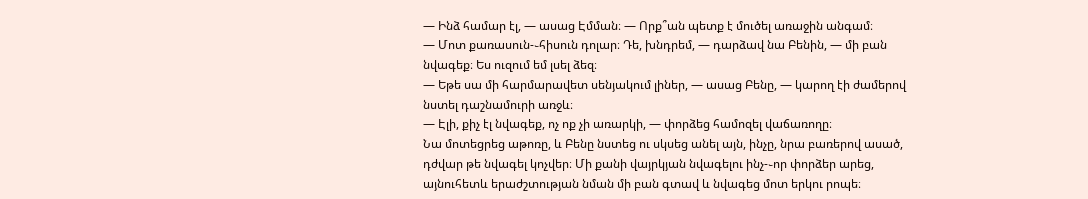― Ինձ համար էլ, ― ասաց Էմման։ ― Որք՞ան պետք է մուծել առաջին անգամ։
― Մոտ քառասուն-֊հիսուն դոլար։ Դե, խնդրեմ, ― դարձավ նա Բենին, ― մի բան նվագեք։ Ես ուզում եմ լսել ձեզ։
― Եթե սա մի հարմարավետ սենյակում լիներ, ― ասաց Բենը, ― կարող էի ժամերով նստել դաշնամուրի առջև։
― Էլի, քիչ էլ նվագեք, ոչ ոք չի առարկի, ― փորձեց համոզել վաճառողը։
Նա մոտեցրեց աթոռը, և Բենը նստեց ու սկսեց անել այն, ինչը, նրա բառերով ասած, դժվար թե նվագել կոչվեր։ Մի քանի վայրկյան նվագելու ինչ-֊որ փորձեր արեց, այնուհետև երաժշտության նման մի բան գտավ և նվագեց մոտ երկու րոպե։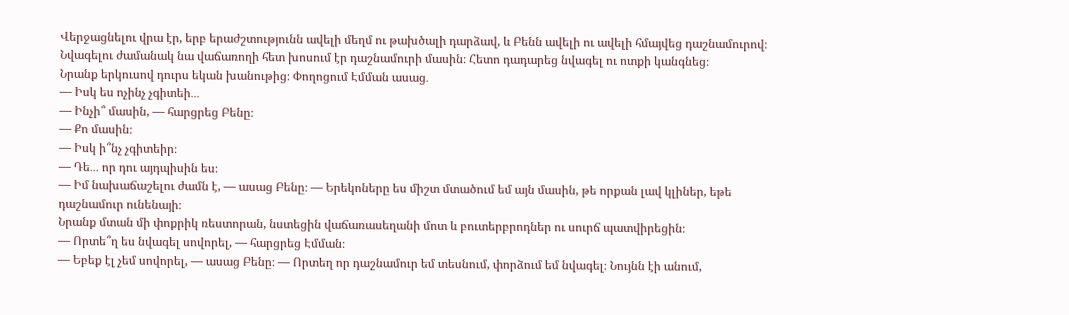Վերջացնելու վրա էր, երբ երաժշտությունն ավելի մեղմ ու թախծալի դարձավ, և Բենն ավելի ու ավելի հմայվեց դաշնամուրով։ Նվագելու ժամանակ նա վաճառողի հետ խոսում էր դաշնամուրի մասին։ Հետո դադարեց նվագել ու ոտքի կանգնեց։
Նրանք երկուսով դուրս եկան խանութից։ Փողոցում Էմման ասաց․
― Իսկ ես ոչինչ չգիտեի․․․
― Ինչի՞ մասին, ― հարցրեց Բենը։
― Քո մասին։
― Իսկ ի՞նչ չգիտեիր։
― Դե․․․ որ դու այդպիսին ես։
― Իմ նախաճաշելու ժամն է, ― ասաց Բենը։ ― Երեկոները ես միշտ մտածում եմ այն մասին, թե որքան լավ կլիներ, եթե դաշնամուր ունենայի։
Նրանք մտան մի փոքրիկ ռեստորան, նստեցին վաճառասեղանի մոտ և բուտերբրոդներ ու սուրճ պատվիրեցին։
― Որտե՞ղ ես նվագել սովորել, ― հարցրեց Էմման։
― Եբեք էլ չեմ սովորել, ― ասաց Բենը։ ― Որտեղ որ դաշնամուր եմ տեսնում, փորձում եմ նվագել։ Նույնն էի անում,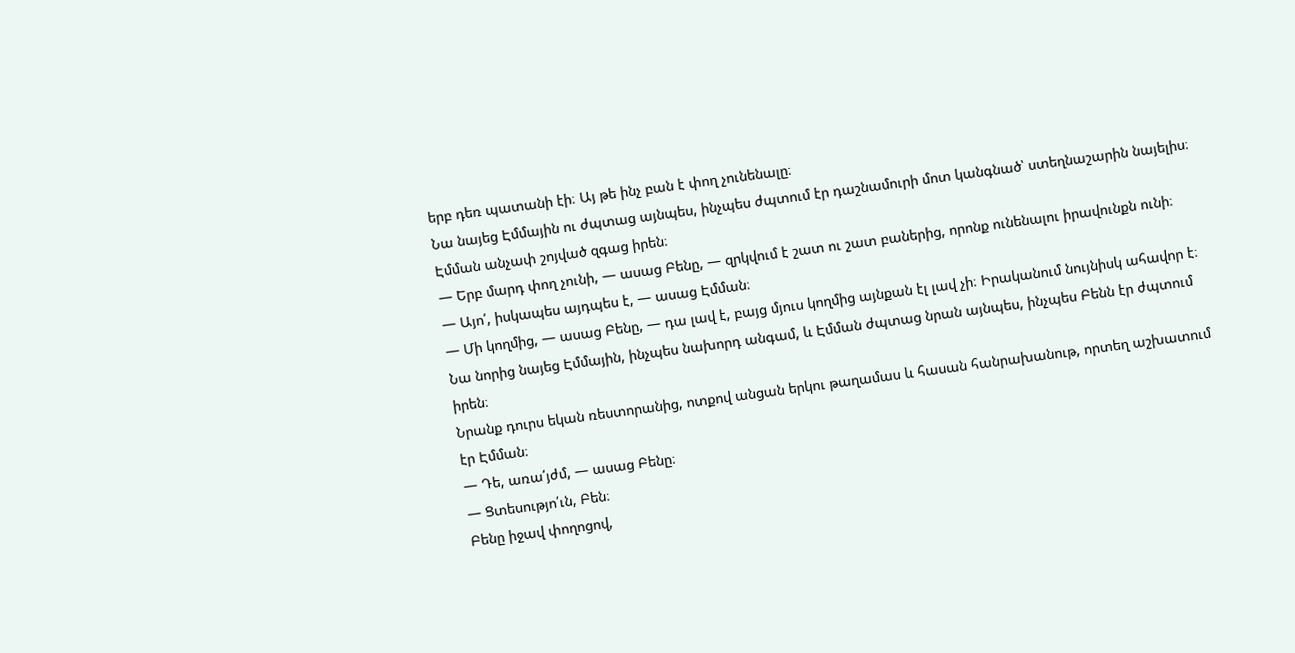երբ դեռ պատանի էի։ Այ թե ինչ բան է փող չունենալը։
Նա նայեց Էմմային ու ժպտաց այնպես, ինչպես ժպտում էր դաշնամուրի մոտ կանգնած՝ ստեղնաշարին նայելիս։ Էմման անչափ շոյված զգաց իրեն։
― Երբ մարդ փող չունի, ― ասաց Բենը, ― զրկվում է շատ ու շատ բաներից, որոնք ունենալու իրավունքն ունի։
― Այո՛, իսկապես այդպես է, ― ասաց Էմման։
― Մի կողմից, ― ասաց Բենը, ― դա լավ է, բայց մյուս կողմից այնքան էլ լավ չի։ Իրականում նույնիսկ ահավոր է։
Նա նորից նայեց Էմմային, ինչպես նախորդ անգամ, և Էմման ժպտաց նրան այնպես, ինչպես Բենն էր ժպտում իրեն։
Նրանք դուրս եկան ռեստորանից, ոտքով անցան երկու թաղամաս և հասան հանրախանութ, որտեղ աշխատում էր Էմման։
― Դե, առա՛յժմ, ― ասաց Բենը։
― Ցտեսությո՛ւն, Բեն։
Բենը իջավ փողոցով,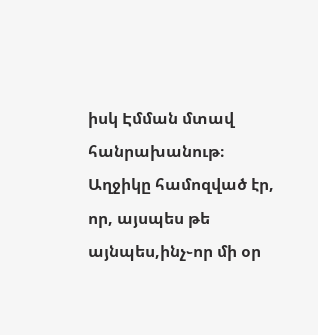իսկ Էմման մտավ հանրախանութ։ Աղջիկը համոզված էր, որ, այսպես թե այնպես,ինչ֊որ մի օր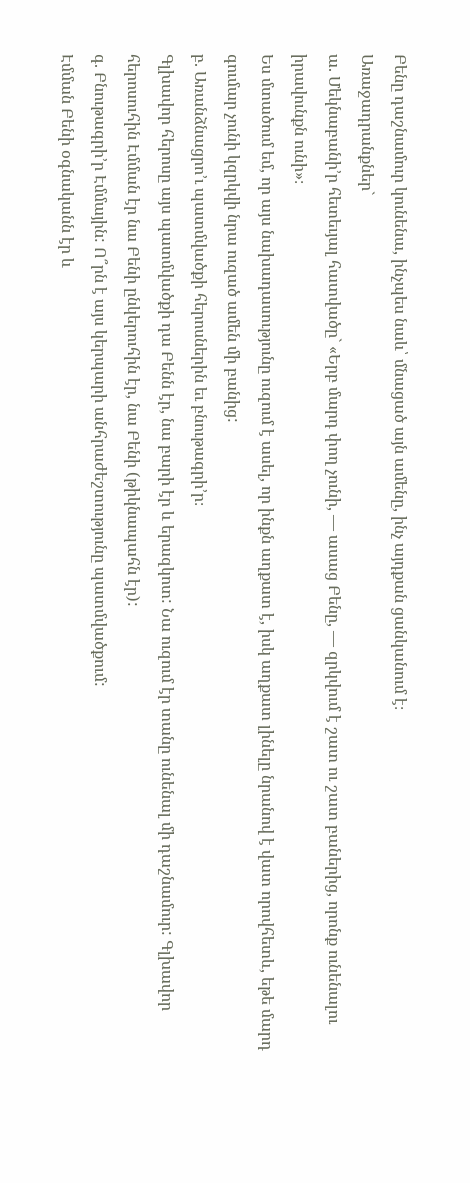Բենը դաշնամուր կունենա, ինչպես նաև՝ մնացած այն ամենը, ինչ այդքան ցանկանում է։
Առաջադրանքներ`
ա. Մեկնաբանի’ր հետեւյալ հատվածը` «Երբ մարդ փող չունի, ― ասաց Բենը, ― զրկվում է շատ ու շատ բաներից, որոնք ունենալու իրավունքն ունի»։
Ես մտածում եմ, որ այս նախադասությունը ուզում է ասել, որ ինքն աղքատ է, իսկ աղքատ լինելը նրանով է վատ որովհետև, եթե մարդ գումար չունի կզրկվի նրա ուզած ամեն մի բանից:
բ. Առանձնացրո’ւ պատմվածքի հերոսներին եւ բնութագրի’ր։
Գլխավոր հերոսը այս պատմվածքի դա Բենն էր, նա բարի էր և երազկոտ: Նա ուզում էր տանը ունենալ մի դաշնամուր: Գլխավոր հերոսուհին Էմման էր նա Բենի ընկերուհին էր, նա Բենի (թիկնապահն էր):
գ. Բնութագրի’ր Էմմային: Ո՞րն է այս կերպարի անհրաժեշտությունը պատմվածքում:
Էմման Բենի օգնականն էր և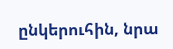ընկերուհին, նրա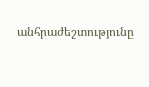անհրաժեշտությունը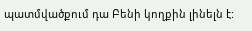պատմվածքում դա Բենի կողքին լինելն է: